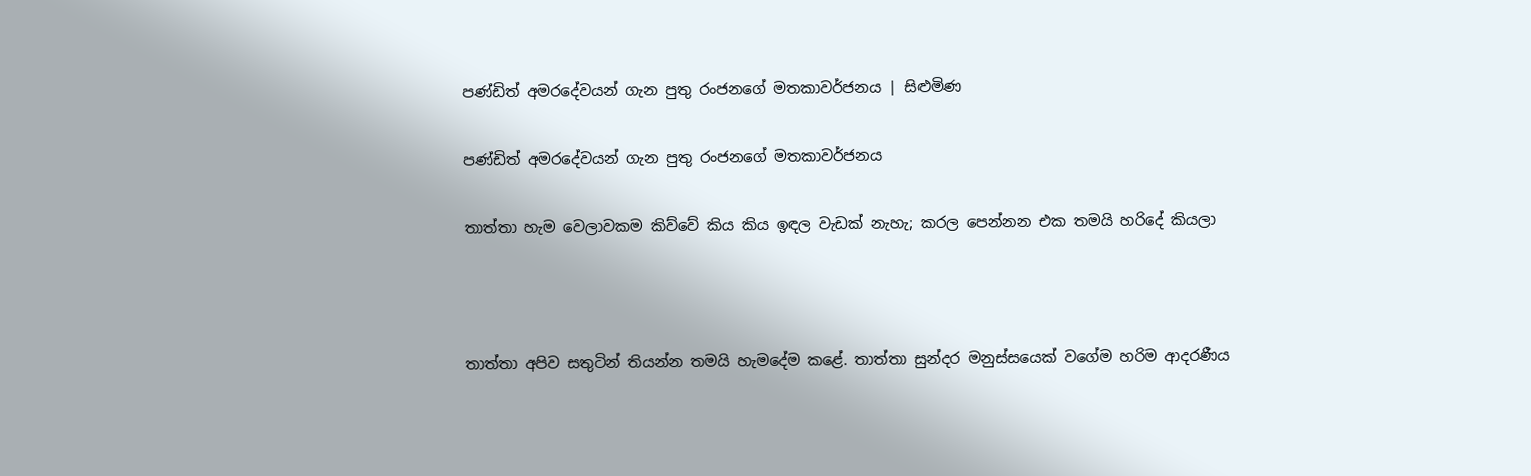පණ්ඩිත් අමරදේවයන් ගැන පුතු රංජනගේ මතකාවර්ජනය | සිළුමිණ

පණ්ඩිත් අමරදේවයන් ගැන පුතු රංජනගේ මතකාවර්ජනය

තාත්තා හැම වෙලාවකම කිව්වේ කිය කිය ඉඳල වැඩක් නැහැ; කරල පෙන්නන එක තමයි හරිදේ කියලා



තාත්තා අපිව සතුටින් තියන්න තමයි හැමදේම කළේ. තාත්තා සුන්දර මනුස්සයෙක් වගේම හරිම ආදරණීය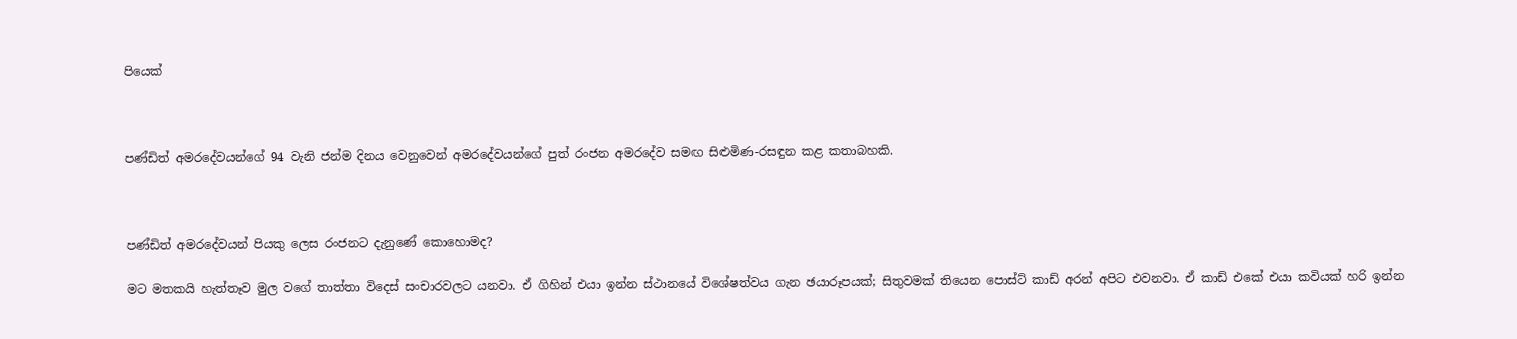පියෙක්



පණ්ඩිත් අමරදේවයන්ගේ 94 වැනි ජන්ම දිනය වෙනුවෙන් අමරදේවයන්ගේ පුත් රංජන අමරදේව සමඟ සිළුමිණ-රසඳුන කළ කතාබහකි.



පණ්ඩිත් අමරදේවයන් පියකු ලෙස රංජනට දැනුණේ කොහොමද?

මට මතකයි හැත්තෑව මුල වගේ තාත්තා විදෙස් සංචාරවලට යනවා. ඒ ගිහින් එයා ඉන්න ස්ථානයේ විශේෂත්වය ගැන ඡයාරූපයක්; සිතුවමක් තියෙන පොස්ට් කාඩ් අරන් අපිට එවනවා. ඒ කාඩ් එකේ එයා කවියක් හරි ඉන්න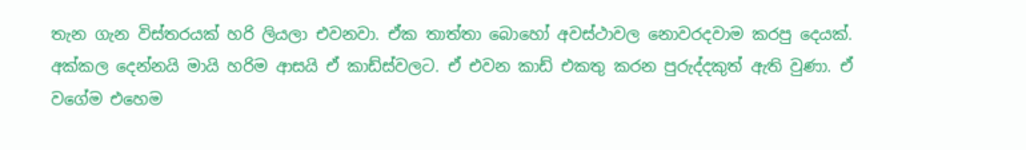තැන ගැන විස්තරයක් හරි ලියලා එවනවා. ඒක තාත්තා බොහෝ අවස්ථාවල නොවරදවාම කරපු දෙයක්. අක්කල දෙන්නයි මායි හරිම ආසයි ඒ කාඩ්ස්වලට. ඒ එවන කාඩ් එකතු කරන පුරුද්දකුත් ඇති වුණා. ඒ වගේම එහෙම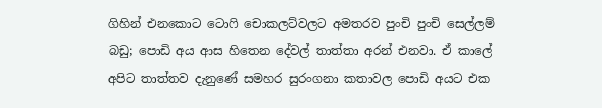ගිහින් එනකොට ටොෆි චොකලට්වලට අමතරව පුංචි පුංචි සෙල්ලම් බඩු; පොඩි අය ආස හිතෙන දේවල් තාත්තා අරන් එනවා. ඒ කාලේ අපිට තාත්තව දැනුණේ සමහර සුරංගනා කතාවල පොඩි අයට එක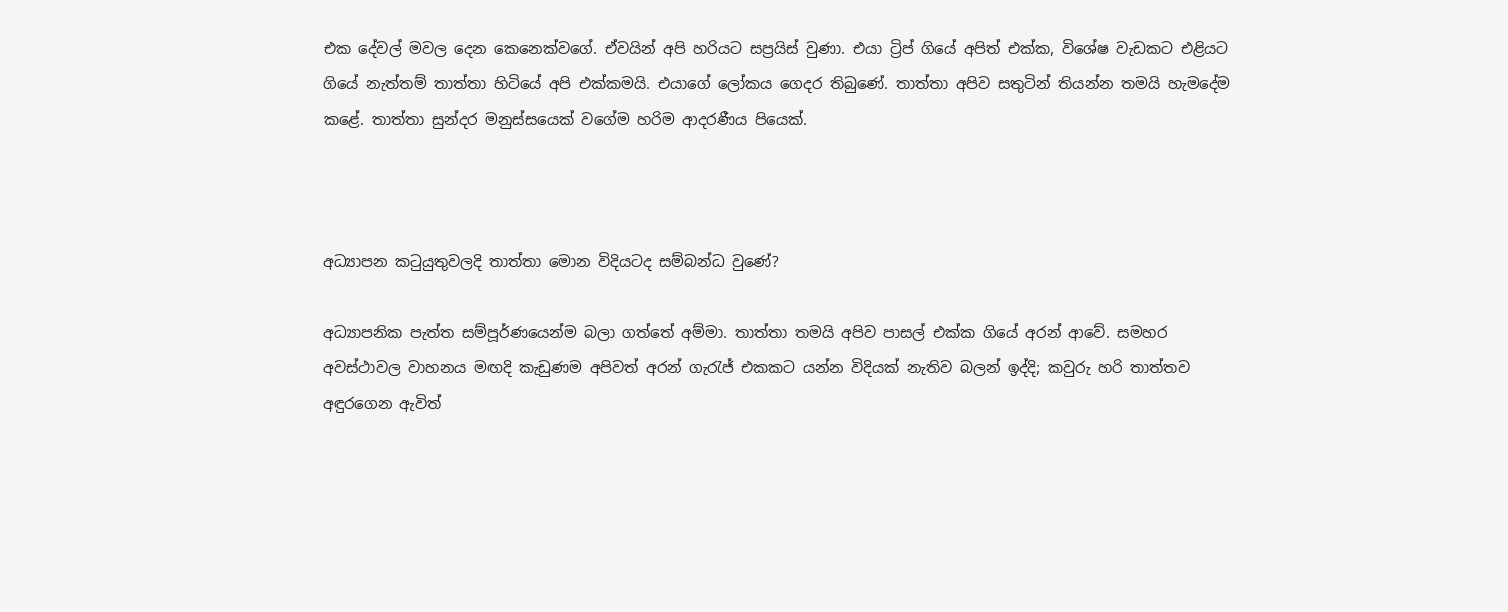එක දේවල් මවල දෙන කෙනෙක්වගේ. ඒවයින් අපි හරියට සප්‍රයිස් වුණා. එයා ට්‍රිප් ගියේ අපිත් එක්ක, විශේෂ වැඩකට එළියට ගියේ නැත්තම් තාත්තා හිටියේ අපි එක්කමයි. එයාගේ ලෝකය ගෙදර තිබුණේ. තාත්තා අපිව සතුටින් තියන්න තමයි හැමදේම කළේ. තාත්තා සුන්දර මනුස්සයෙක් වගේම හරිම ආදරණීය පියෙක්.



අධ්‍යාපන කටුයුතුවලදි තාත්තා මොන විදියටද සම්බන්ධ වුණේ?

අධ්‍යාපනික පැත්ත සම්පූර්ණයෙන්ම බලා ගත්තේ අම්මා. තාත්තා තමයි අපිව පාසල් එක්ක ගියේ අරන් ආවේ. සමහර අවස්ථාවල වාහනය මඟදි කැඩුණම අපිවත් අරන් ගැරැජ් එකකට යන්න විදියක් නැතිව බලන් ඉද්දි; කවුරු හරි තාත්තව අඳුරගෙන ඇවිත්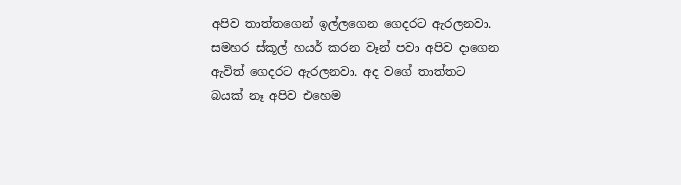අපිව තාත්තගෙන් ඉල්ලගෙන ගෙදරට ඇරලනවා. සමහර ස්කූල් හයර් කරන වෑන් පවා අපිව දාගෙන ඇවිත් ගෙදරට ඇරලනවා. අද වගේ තාත්තට බයක් නෑ අපිව එහෙම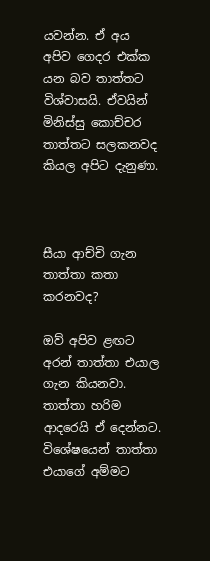යවන්න. ඒ අය අපිව ගෙදර එක්ක යන බව තාත්තට විශ්වාසයි. ඒවයින් මිනිස්සු කොච්චර තාත්තට සලකනවද කියල අපිට දැනුණා.



සීයා ආච්චි ගැන තාත්තා කතා කරනවද?

ඔව් අපිව ළඟට අරන් තාත්තා එයාල ගැන කියනවා. තාත්තා හරිම ආදරෙයි ඒ දෙන්නට. විශේෂයෙන් තාත්තා එයාගේ අම්මට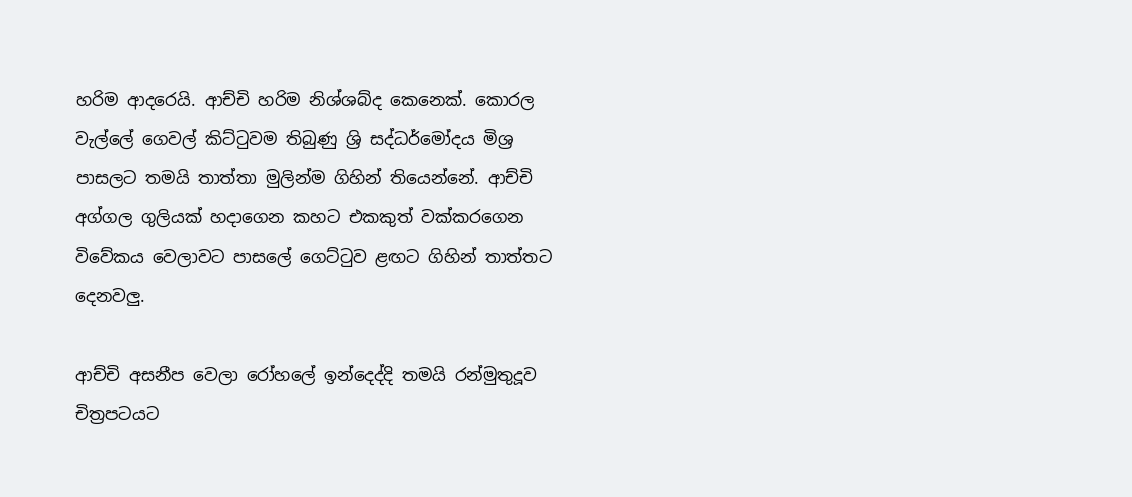හරිම ආදරෙයි. ආච්චි හරිම නිශ්ශබ්ද කෙනෙක්. කොරල වැල්ලේ ගෙවල් කිට්ටුවම තිබුණු ශ්‍රි සද්ධර්මෝදය මිශ්‍ර පාසලට තමයි තාත්තා මුලින්ම ගිහින් තියෙන්නේ. ආච්චි අග්ගල ගුලියක් හදාගෙන කහට එකකුත් වක්කරගෙන විවේකය වෙලාවට පාසලේ ගෙට්ටුව ළඟට ගිහින් තාත්තට දෙනවලු.

ආච්චි අසනීප වෙලා රෝහලේ ඉන්දෙද්දි තමයි රන්මුතුදූව චිත්‍රපටයට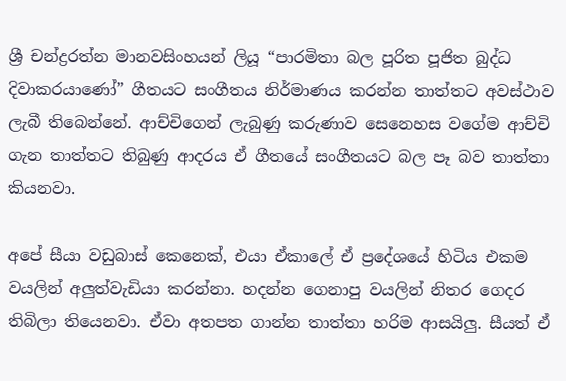ශ්‍රී චන්ද්‍රරත්න මානවසිංහයන් ලියූ “පාරමිතා බල පූරිත පූජිත ‍බුද්ධ දිවාකරයාණෝ” ගීතයට සංගීතය නිර්මාණය කරන්න තාත්තට අවස්ථාව ලැබී තිබෙන්නේ. ආච්චිගෙන් ලැබුණු කරුණාව සෙනෙහස වගේම ආච්චි ගැන තාත්තට තිබුණු ආදරය ඒ ගීතයේ සංගීතයට බල පෑ බව තාත්තා කියනවා.

අපේ සීයා වඩුබාස් කෙනෙක්, එයා ඒකාලේ ඒ ප්‍රදේශයේ හිටිය එකම වයලින් අලුත්වැඩියා කරන්නා. හදන්න ගෙනාපු වයලින් නිතර ගෙදර තිබිලා තියෙනවා. ඒවා අතපත ගාන්න තාත්තා හරිම ආසයිලු. සීයත් ඒ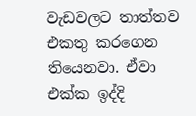වැඩවලට තාත්තව එකතු කරගෙන තියෙනවා. ඒවා එක්ක ඉද්දි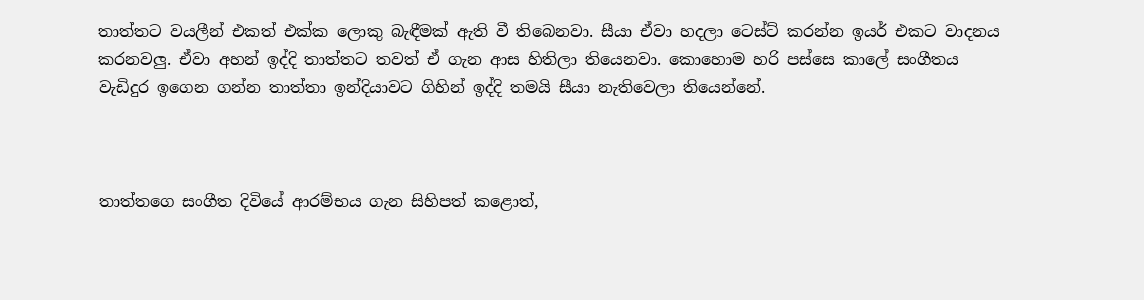තාත්තට වයලීන් එකත් එක්ක ලොකු බැඳීමක් ඇති වී තිබෙනවා. සීයා ඒවා හදලා ටෙස්ට් කරන්න ඉයර් එකට වාදනය කරනවලු. ඒවා අහන් ඉද්දි තාත්තට තවත් ඒ ගැන ආස හිතිලා තියෙනවා. කොහොම හරි පස්සෙ කාලේ සංගීතය වැඩිදුර ඉගෙන ගන්න තාත්තා ඉන්දියාවට ගිහින් ඉද්දි තමයි සීයා නැතිවෙලා තියෙන්නේ.



තාත්තගෙ සංගීත දිවියේ ආරම්භය ගැන සිහිපත් කළොත්,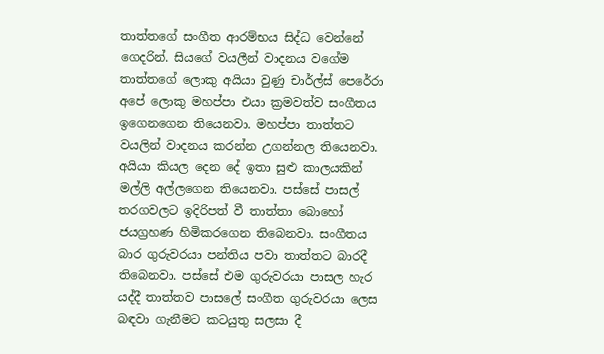තාත්තගේ සංගීත ආරම්භය සිද්ධ වෙන්නේ ගෙදරින්. සියගේ වයලීන් වාදනය වගේම තාත්තගේ ලොකු අයියා වුණු චාර්ල්ස් පෙරේරා අපේ ලොකු මහප්පා එයා ක්‍රමවත්ව සංගීතය ඉගෙනගෙන තියෙනවා. මහප්පා තාත්තට වයලින් වාදනය කරන්න උගන්නල තියෙනවා. අයියා කියල දෙන දේ ඉතා සුළු කාලයකින් මල්ලි අල්ලගෙන තියෙනවා. පස්සේ පාසල් තරගවලට ඉදිරිපත් වී තාත්තා බොහෝ ජයග්‍රහණ හිමිකරගෙන තිබෙනවා. සංගීතය බාර ගුරුවරයා පන්තිය පවා තාත්තට බාරදී තිබෙනවා. පස්සේ එම ගුරුවරයා පාසල හැර යද්දී තාත්තව පාසලේ සංගීත ගුරුවරයා ලෙස බඳවා ගැනීමට කටයුතු සලසා දී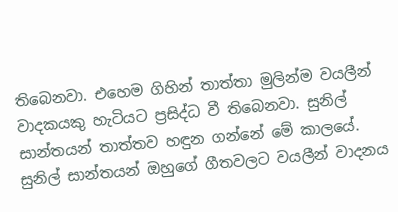තිබෙනවා. එහෙම ගිහින් තාත්තා මුලින්ම වයලීන් වාදකයකු හැටියට ප්‍රසිද්ධ වී තිබෙනවා. සුනිල් සාන්තයන් තාත්තව හඳුන ගන්නේ මේ කාලයේ. සුනිල් සාන්තයන් ඔහුගේ ගීතවලට වයලීන් වාදනය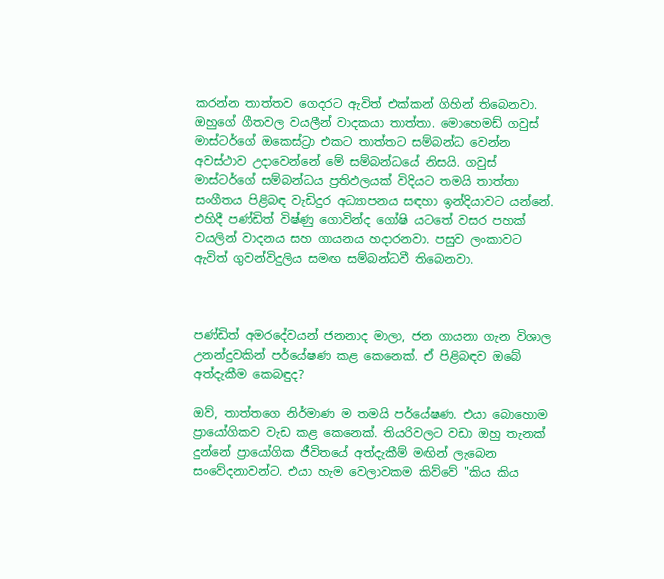කරන්න තාත්තව ගෙදරට ඇවිත් එක්කන් ගිහින් තිබෙනවා. ඔහුගේ ගීතවල වයලීන් වාදකයා තාත්තා. මොහෙමඩ් ගවුස් මාස්ටර්ගේ ඔකෙස්ට්‍රා එකට තාත්තට සම්බන්ධ වෙන්න අවස්ථාව උදාවෙන්නේ මේ සම්බන්ධයේ නිසයි. ගවුස් මාස්ටර්ගේ සම්බන්ධය ප්‍රතිඵලයක් විදියට තමයි තාත්තා සංගීතය පිළිබඳ වැඩිදුර අධ්‍යාපනය සඳහා ඉන්දියාවට යන්නේ. එහිදී පණ්ඩිත් විෂ්ණු ගොවින්ද ගෝෂි යටතේ වසර පහක් වයලින් වාදනය සහ ගායනය හදාරනවා. පසුව ලංකාවට ඇවිත් ගුවන්විදුලිය සමඟ සම්බන්ධවී තිබෙනවා.



පණ්ඩිත් අමරදේවයන් ජනනාද මාලා, ජන ගායනා ගැන විශාල උනන්දුවකින් පර්යේෂණ කළ කෙනෙක්. ඒ පිළිබඳව ඔබේ අත්දැකීම කෙබඳුද?

ඔව්, තාත්තගෙ නිර්මාණ ම තමයි පර්යේෂණ. එයා බොහොම ප්‍රායෝගිකව වැඩ කළ කෙනෙක්. තියරිවලට වඩා ඔහු තැනක් දුන්නේ ප්‍රායෝගික ජීවිතයේ අත්දැකීම් මඟින් ලැබෙන සංවේදනාවන්ට. එයා හැම වෙලාවකම කිව්වේ "කිය කිය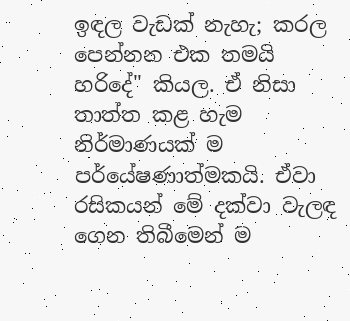ඉඳල වැඩක් නැහැ; කරල පෙන්නන එක තමයි හරිදේ" කියල. ඒ නිසා තාත්ත කළ හැම නිර්මාණයක් ම පර්යේෂණාත්මකයි. ඒවා රසිකයන් මේ දක්වා වැලඳ ගෙන තිබීමෙන් ම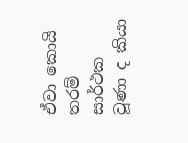ඒවා කොයි තරම් සාර්ථක වූණා ද කියා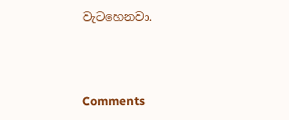වැටහෙනවා.



Comments